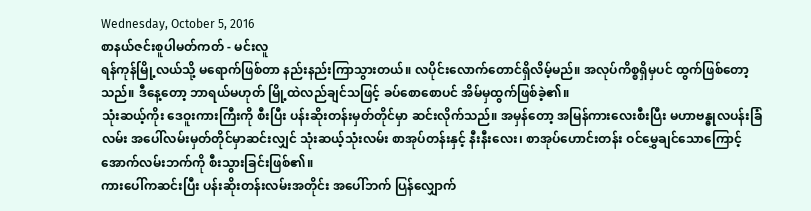Wednesday, October 5, 2016
စာနယ်ဇင်းစူပါမတ်ကတ် - မင်းလူ
ရန်ကုန်မြို့လယ်သို့ မရောက်ဖြစ်တာ နည်းနည်းကြာသွားတယ်။ လပိုင်းလောက်တောင်ရှိလိမ့်မည်။ အလုပ်ကိစ္စရှိမှပင် ထွက်ဖြစ်တော့သည်။ ဒီနေ့တော့ ဘာရယ်မဟုတ် မြို့ထဲလည်ချင်သဖြင့် ခပ်စောစောပင် အိမ်မှထွက်ဖြစ်ခဲ့၏။
သုံးဆယ့်ကိုး ဒေဝူးကားကြီးကို စီးပြီး ပန်းဆိုးတန်းမှတ်တိုင်မှာ ဆင်းလိုက်သည်။ အမှန်တော့ အမြန်ကားလေးစီးပြီး မဟာဗန္ဓုလပန်းခြံလမ်း အပေါ်လမ်းမှတ်တိုင်မှာဆင်းလျှင် သုံးဆယ့်သုံးလမ်း စာအုပ်တန်းနှင့် နီးနီးလေး၊ စာအုပ်ဟောင်းတန်း ဝင်မွှေချင်သောကြောင့် အောက်လမ်းဘက်ကို စီးသွားခြင်းဖြစ်၏။
ကားပေါ်ကဆင်းပြီး ပန်းဆိုးတန်းလမ်းအတိုင်း အပေါ်ဘက် ပြန်လျှောက်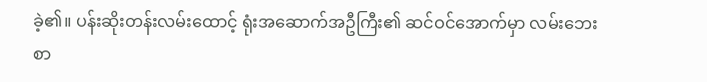ခဲ့၏။ ပန်းဆိုးတန်းလမ်းထောင့် ရုံးအဆောက်အဦကြီး၏ ဆင်ဝင်အောက်မှာ လမ်းဘေးစာ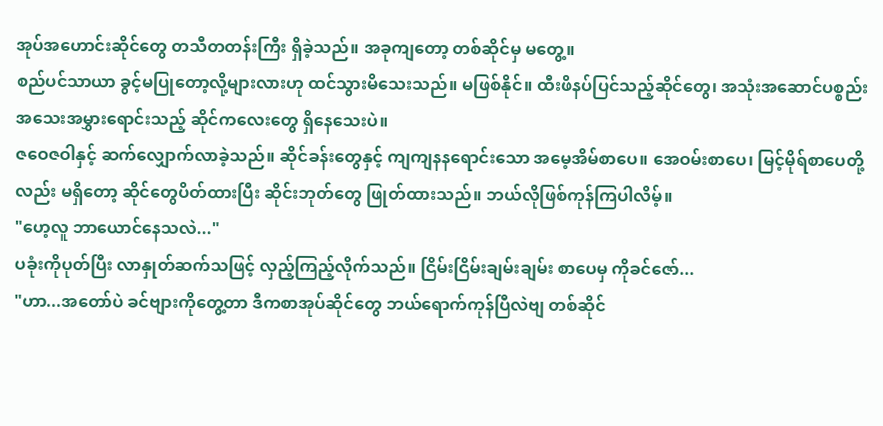အုပ်အဟောင်းဆိုင်တွေ တသီတတန်းကြီး ရှိခဲ့သည်။ အခုကျတော့ တစ်ဆိုင်မှ မတွေ့။
စည်ပင်သာယာ ခွင့်မပြုတော့လို့များလားဟု ထင်သွားမိသေးသည်။ မဖြစ်နိုင်။ ထီးဖိနပ်ပြင်သည့်ဆိုင်တွေ၊ အသုံးအဆောင်ပစ္စည်း အသေးအမွှားရောင်းသည့် ဆိုင်ကလေးတွေ ရှိနေသေးပဲ။
ဇဝေဇဝါနှင့် ဆက်လျှောက်လာခဲ့သည်။ ဆိုင်ခန်းတွေနှင့် ကျကျနနရောင်းသော အမေ့အိမ်စာပေ။ အေဝမ်းစာပေ၊ မြင့်မိုရ်စာပေတို့လည်း မရှိတော့ ဆိုင်တွေပိတ်ထားပြီး ဆိုင်းဘုတ်တွေ ဖြုတ်ထားသည်။ ဘယ်လိုဖြစ်ကုန်ကြပါလိမ့်။
"ဟေ့လူ ဘာယောင်နေသလဲ..."
ပခုံးကိုပုတ်ပြီး လာနှုတ်ဆက်သဖြင့် လှည့်ကြည့်လိုက်သည်။ ငြိမ်းငြိမ်းချမ်းချမ်း စာပေမှ ကိုခင်ဇော်...
"ဟာ...အတော်ပဲ ခင်ဗျားကိုတွေ့တာ ဒီကစာအုပ်ဆိုင်တွေ ဘယ်ရောက်ကုန်ပြီလဲဗျ တစ်ဆိုင်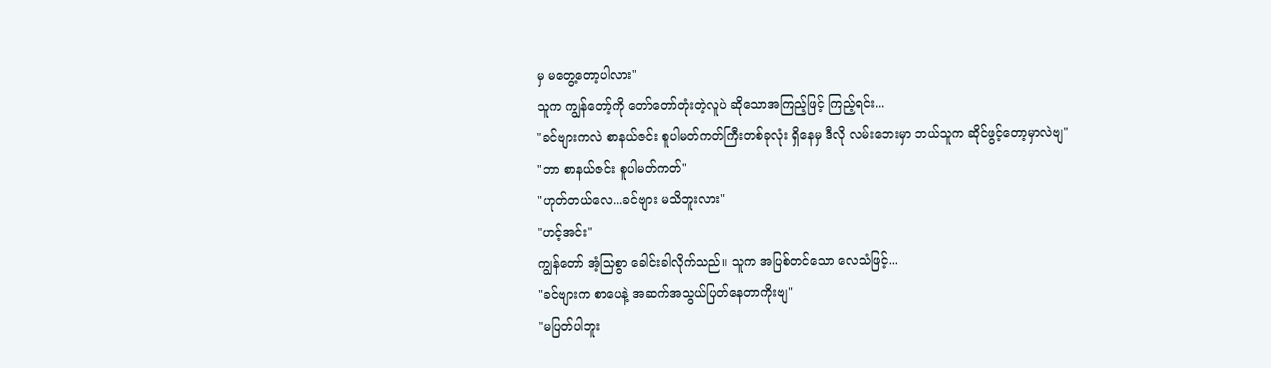မှ မတွေ့တော့ပါလား"
သူက ကျွန်တော့်ကို တော်တော်တုံးတဲ့လူပဲ ဆိုသောအကြည့်ဖြင့် ကြည့်ရင်း...
"ခင်ဗျားကလဲ စာနယ်ဇင်း စူပါမတ်ကတ်ကြီးတစ်ခုလုံး ရှိနေမှ ဒီလို လမ်းဘေးမှာ ဘယ်သူက ဆိုင်ဖွင့်တော့မှာလဲဗျ"
"ဘာ စာနယ်ဇင်း စူပါမတ်ကတ်"
"ဟုတ်တယ်လေ...ခင်ဗျား မသိဘူးလား"
"ဟင့်အင်း"
ကျွန်တော် အံ့သြစွာ ခေါင်းခါလိုက်သည်။ သူက အပြစ်တင်သော လေသံဖြင့်...
"ခင်ဗျားက စာပေနဲ့ အဆက်အသွယ်ပြတ်နေတာကိုးဗျ"
"မပြတ်ပါဘူး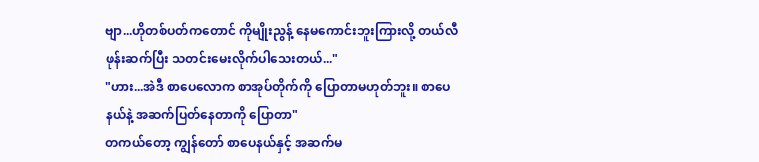ဗျာ...ဟိုတစ်ပတ်ကတောင် ကိုမျိုးညွန့် နေမကောင်းဘူးကြားလို့ တယ်လီဖုန်းဆက်ပြီး သတင်းမေးလိုက်ပါသေးတယ်..."
"ဟား...အဲဒီ စာပေလောက စာအုပ်တိုက်ကို ပြောတာမဟုတ်ဘူး။ စာပေနယ်နဲ့ အဆက်ပြတ်နေတာကို ပြောတာ"
တကယ်တော့ ကျွန်တော် စာပေနယ်နှင့် အဆက်မ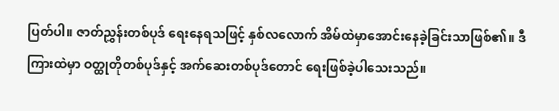ပြတ်ပါ။ ဇာတ်ညွှန်းတစ်ပုဒ် ရေးနေရသဖြင့် နှစ်လလောက် အိမ်ထဲမှာအောင်းနေခဲ့ခြင်းသာဖြစ်၏။ ဒီကြားထဲမှာ ဝတ္ထုတိုတစ်ပုဒ်နှင့် အက်ဆေးတစ်ပုဒ်တောင် ရေးဖြစ်ခဲ့ပါသေးသည်။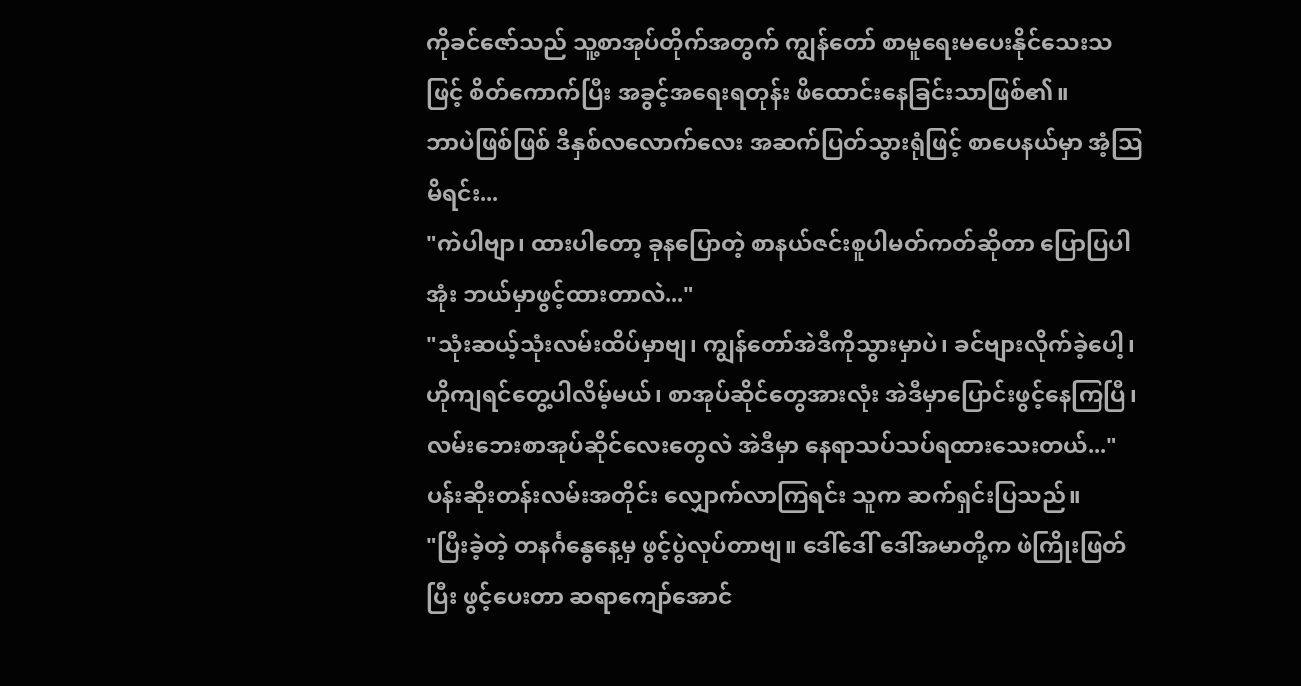ကိုခင်ဇော်သည် သူ့စာအုပ်တိုက်အတွက် ကျွန်တော် စာမူရေးမပေးနိုင်သေးသဖြင့် စိတ်ကောက်ပြီး အခွင့်အရေးရတုန်း ဖိထောင်းနေခြင်းသာဖြစ်၏။
ဘာပဲဖြစ်ဖြစ် ဒီနှစ်လလောက်လေး အဆက်ပြတ်သွားရုံဖြင့် စာပေနယ်မှာ အံ့သြမိရင်း...
"ကဲပါဗျာ၊ ထားပါတော့ ခုနပြောတဲ့ စာနယ်ဇင်းစူပါမတ်ကတ်ဆိုတာ ပြောပြပါအုံး ဘယ်မှာဖွင့်ထားတာလဲ..."
"သုံးဆယ့်သုံးလမ်းထိပ်မှာဗျ၊ ကျွန်တော်အဲဒီကိုသွားမှာပဲ၊ ခင်ဗျားလိုက်ခဲ့ပေါ့၊ ဟိုကျရင်တွေ့ပါလိမ့်မယ်၊ စာအုပ်ဆိုင်တွေအားလုံး အဲဒီမှာပြောင်းဖွင့်နေကြပြီ၊ လမ်းဘေးစာအုပ်ဆိုင်လေးတွေလဲ အဲဒီမှာ နေရာသပ်သပ်ရထားသေးတယ်..."
ပန်းဆိုးတန်းလမ်းအတိုင်း လျှောက်လာကြရင်း သူက ဆက်ရှင်းပြသည်။
"ပြီးခဲ့တဲ့ တနင်္ဂနွေနေ့မှ ဖွင့်ပွဲလုပ်တာဗျ။ ဒေါ်ဒေါ် ဒေါ်အမာတို့က ဖဲကြိုးဖြတ်ပြီး ဖွင့်ပေးတာ ဆရာကျော်အောင်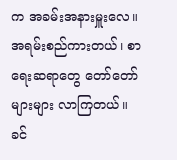က အခမ်းအနားမှူးလေ။ အရမ်းစည်ကားတယ်၊ စာရေးဆရာတွေ တော်တော်များများ လာကြတယ်။ ခင်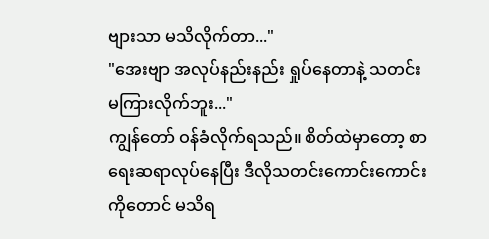ဗျားသာ မသိလိုက်တာ..."
"အေးဗျာ အလုပ်နည်းနည်း ရှုပ်နေတာနဲ့ သတင်းမကြားလိုက်ဘူး..."
ကျွန်တော် ဝန်ခံလိုက်ရသည်။ စိတ်ထဲမှာတော့ စာရေးဆရာလုပ်နေပြီး ဒီလိုသတင်းကောင်းကောင်းကိုတောင် မသိရ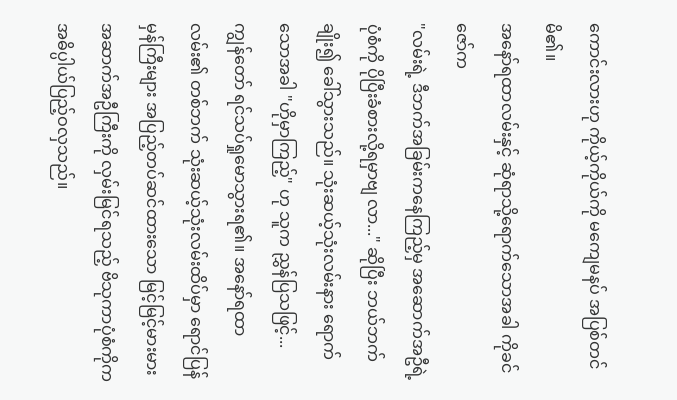ကောင်းလားဟု ကိုယ့်ကိုယ်ကို မကျေမနပ် အပြစ်တင်မိ၏။
အနော်ရထာလမ်းနှင့် ဆုံရာသို့ရောက်သောအခါ ကိုခင်ဇော်က
"လမ်းရဲ့ ဒီဘက်အခြမ်းကနေကြည့်မှ အဆောက်အဦရဲ့ပုံစံကို ပိုပြီးခံစားလို့ရမှာဗျ လာ..." ဆိုပြီး ဘယ်ဘက်ချိုး၍ ခေါ်သွားသည်။ သုံးဆယ့်သုံးလမ်းနား ရောက်သောအခါ "ဟိုမှာကြည့်" ဟု သူက ညွှန်ပြသဖြင့်...
ကျွန်တော် ရင်သပ်ရှုမောသွားရ၏။ အနော်ရထာလမ်း၏ တစ်ဘက် သုံးဆယ့်သုံးလမ်းထိပ်မှာ ရောင်ပြန်မှန်ကြီးများ အပြည့်တပ်ဆင်ထားသော မြင့်မြင့်မားမား အဆာက်အဦကြီးကို လှမ်းမြင်ရသည့် ဗိသုကာပုံစံကိုက အဓိပ္ပါယ်ပြည့်ဝလှသည်။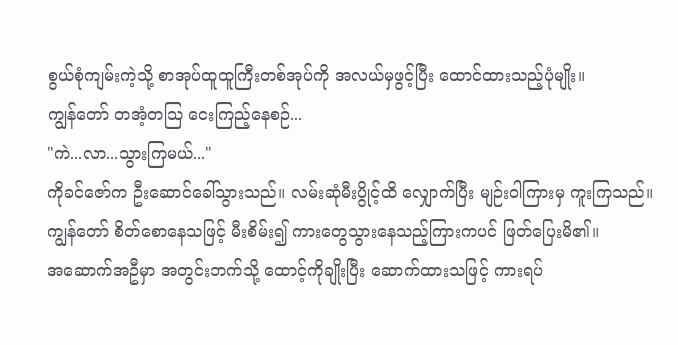စွယ်စုံကျမ်းကဲ့သို့ စာအုပ်ထူထူကြီးတစ်အုပ်ကို အလယ်မှဖွင့်ပြီး ထောင်ထားသည့်ပုံမျိုး။
ကျွန်တော် တအံ့တသြ ငေးကြည့်နေစဉ်...
"ကဲ...လာ...သွားကြမယ်..."
ကိုခင်ဇော်က ဦးဆောင်ခေါ်သွားသည်။ လမ်းဆုံမီးပွိုင့်ထိ လျှောက်ပြီး မျဉ်းဝါကြားမှ ကူးကြသည်။ ကျွန်တော် စိတ်စောနေသဖြင့် မီးစိမ်း၍ ကားတွေသွားနေသည့်ကြားကပင် ဖြတ်ပြေးမိ၏။
အဆောက်အဦမှာ အတွင်းဘက်သို့ ထောင့်ကိုချိုးပြီး ဆောက်ထားသဖြင့် ကားရပ်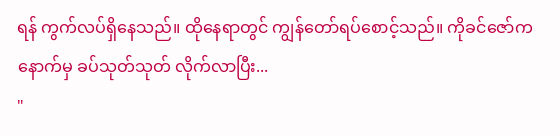ရန် ကွက်လပ်ရှိနေသည်။ ထိုနေရာတွင် ကျွန်တော်ရပ်စောင့်သည်။ ကိုခင်ဇော်က နောက်မှ ခပ်သုတ်သုတ် လိုက်လာပြီး...
"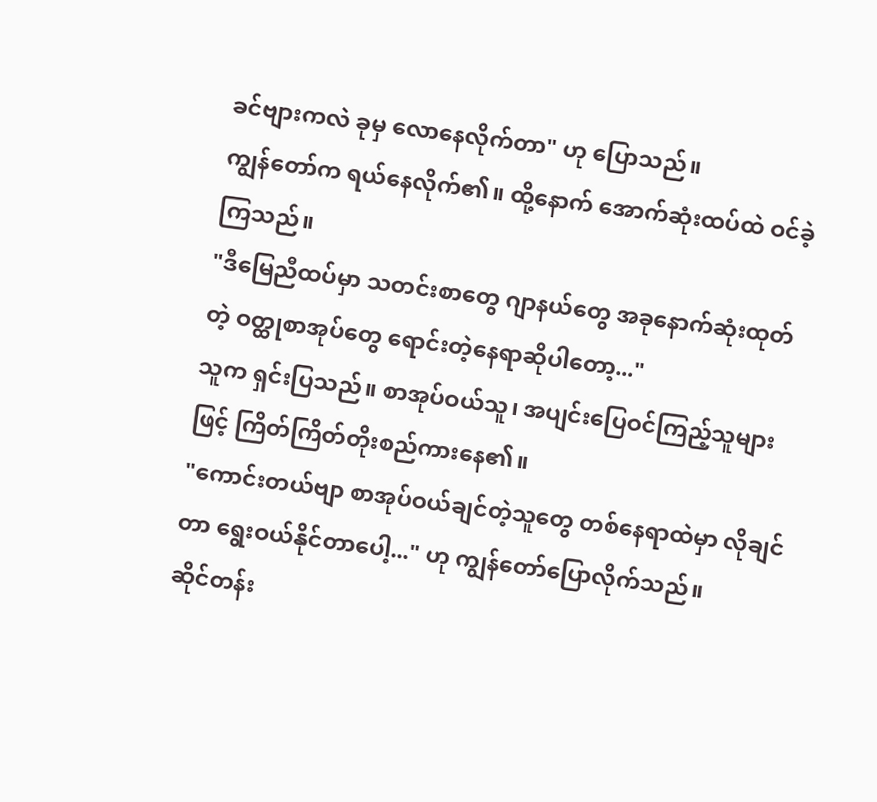ခင်ဗျားကလဲ ခုမှ လောနေလိုက်တာ" ဟု ပြောသည်။
ကျွန်တော်က ရယ်နေလိုက်၏။ ထို့နောက် အောက်ဆုံးထပ်ထဲ ဝင်ခဲ့ကြသည်။
"ဒီမြေညီထပ်မှာ သတင်းစာတွေ ဂျာနယ်တွေ အခုနောက်ဆုံးထုတ်တဲ့ ဝတ္ထုစာအုပ်တွေ ရောင်းတဲ့နေရာဆိုပါတော့..."
သူက ရှင်းပြသည်။ စာအုပ်ဝယ်သူ၊ အပျင်းပြေဝင်ကြည့်သူများဖြင့် ကြိတ်ကြိတ်တိုးစည်ကားနေ၏။
"ကောင်းတယ်ဗျာ စာအုပ်ဝယ်ချင်တဲ့သူတွေ တစ်နေရာထဲမှာ လိုချင်တာ ရွေးဝယ်နိုင်တာပေါ့..." ဟု ကျွန်တော်ပြောလိုက်သည်။
ဆိုင်တန်း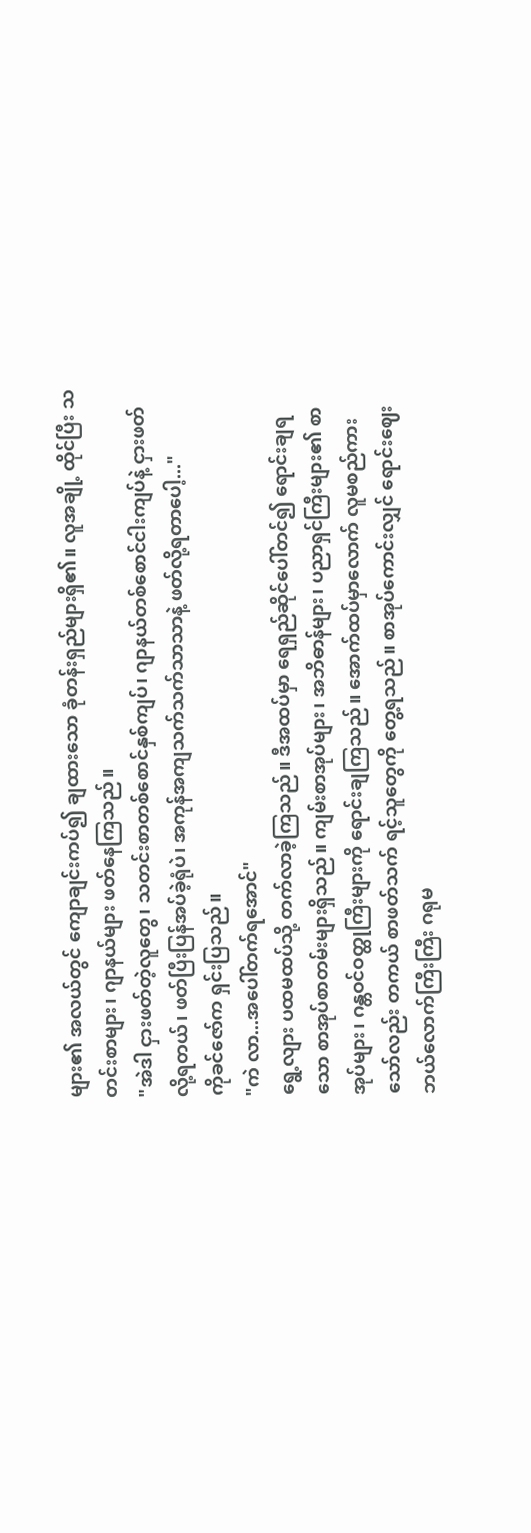များ၏ အလယ်တွင် ကျောချင်းကပ်၍ ချထားသော ခုံတန်းရှည်များရှိ၏။ လူအချို့ ထိုင်ပြီး သတင်းစာများ၊ ဂျာနယ်များ ဖတ်နေကြသည်။
"အဲဒါ ငှားဖတ်တဲ့လူတွေ၊ သတင်းစာတစ်စောင်နှစ်ကျပ်၊ ဂျာနယ်တစ်စောင်ငါးကျပ်နဲ့ ငှားဖတ်လို့ရတယ်၊ ဖတ်ပြီးပြန်အပ်ခဲ့ရုံပဲ၊ အကုန်အကျသက်သက်သာသာနဲ့ ဖတ်လို့ရတာပေါ့..."
ကိုခင်ဇော်က ရှင်းပြသည်။
"ကဲ လာ...အပေါ်တက်ရအောင်"
ရွေ့လျား ပထမထပ်သို့ တက်လာခဲ့ကြသည်။ ဒီအထပ်မှာ ရေရှည်ဆိုင်ပေါ်တင်၍ ရောင်းချရသော စာအုပ်စာတမ်းများရှိသည်။ ကျမ်းစာအုပ်များ၊ အဘိဓာန်များ၊ ပညာရှင်ကြီးများ၏ စာအုပ်များ၊ ဂန္တဝင်ဝတ္ထုကြီးများကို ရောင်းချကြသည်။ အောက်ထပ်မှာလောက် လူမစည်ကားသော်လည်း တကယ် စာဖတ်သက် ရင့်သူတွေကို တွေ့ရသည်။ စာအုပ်ကောင်းလျှင် ရောင်းဈေးဘယ်လောက်ကြီးကြီး ဂရုမ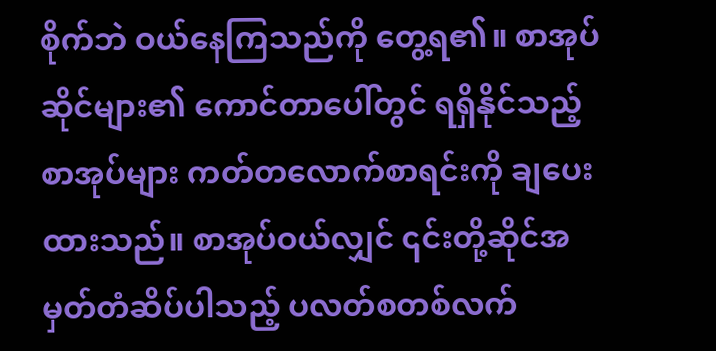စိုက်ဘဲ ဝယ်နေကြသည်ကို တွေ့ရ၏။ စာအုပ်ဆိုင်များ၏ ကောင်တာပေါ်တွင် ရရှိနိုင်သည့် စာအုပ်များ ကတ်တလောက်စာရင်းကို ချပေးထားသည်။ စာအုပ်ဝယ်လျှင် ၎င်းတို့ဆိုင်အမှတ်တံဆိပ်ပါသည့် ပလတ်စတစ်လက်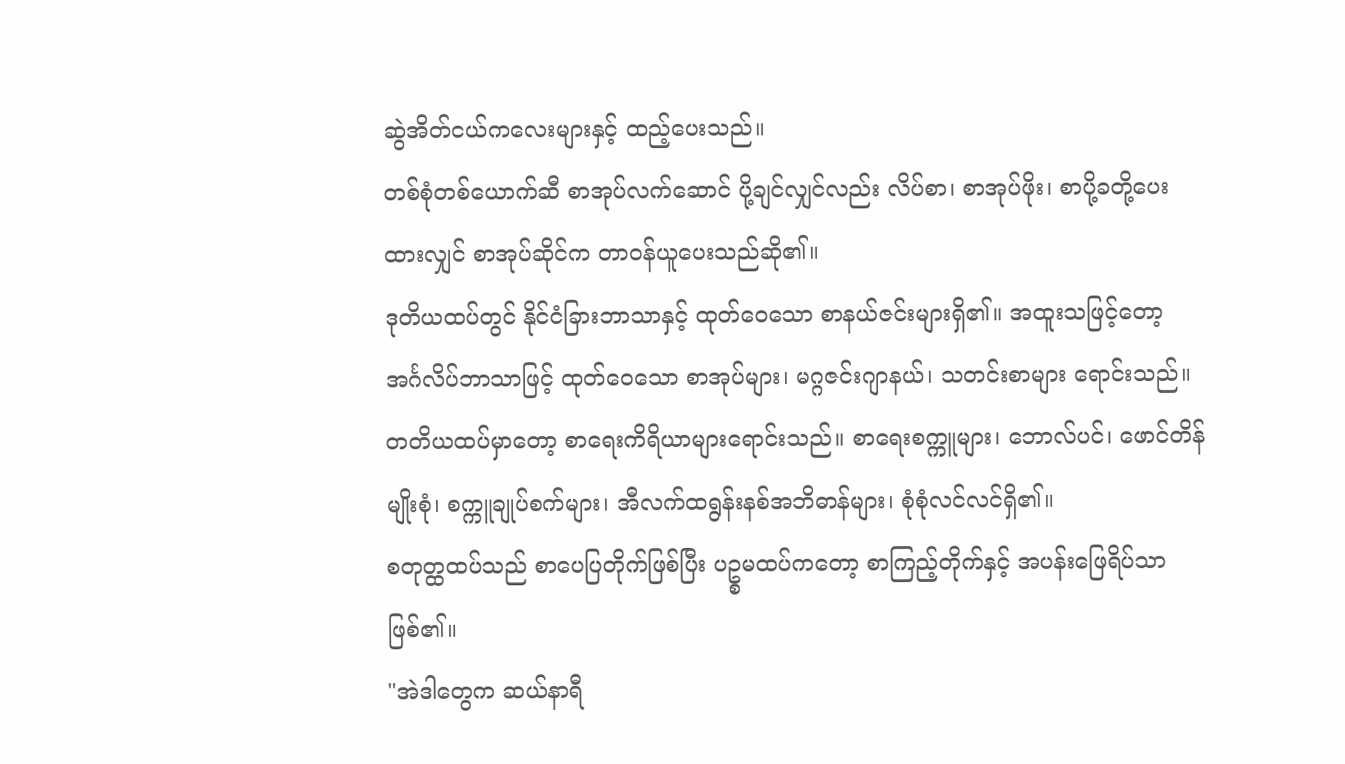ဆွဲအိတ်ငယ်ကလေးများနှင့် ထည့်ပေးသည်။
တစ်စုံတစ်ယောက်ဆီ စာအုပ်လက်ဆောင် ပို့ချင်လျှင်လည်း လိပ်စာ၊ စာအုပ်ဖိုး၊ စာပို့ခတို့ပေးထားလျှင် စာအုပ်ဆိုင်က တာဝန်ယူပေးသည်ဆို၏။
ဒုတိယထပ်တွင် နိုင်ငံခြားဘာသာနှင့် ထုတ်ဝေသော စာနယ်ဇင်းများရှိ၏။ အထူးသဖြင့်တော့ အင်္ဂလိပ်ဘာသာဖြင့် ထုတ်ဝေသော စာအုပ်များ၊ မဂ္ဂဇင်းဂျာနယ်၊ သတင်းစာများ ရောင်းသည်။
တတိယထပ်မှာတော့ စာရေးကိရိယာများရောင်းသည်။ စာရေးစက္ကူများ၊ ဘောလ်ပင်၊ ဖောင်တိန်မျိုးစုံ၊ စက္ကူချုပ်စက်များ၊ အီလက်ထရွန်းနစ်အဘိဓာန်များ၊ စုံစုံလင်လင်ရှိ၏။
စတုတ္ထထပ်သည် စာပေပြတိုက်ဖြစ်ပြီး ပဥ္စမထပ်ကတော့ စာကြည့်တိုက်နှင့် အပန်းဖြေရိပ်သာဖြစ်၏။
"အဲဒါတွေက ဆယ်နာရီ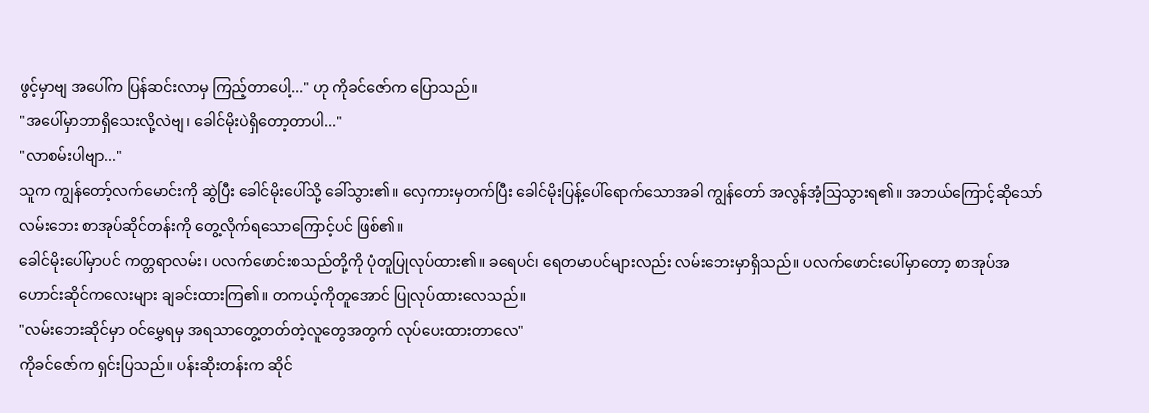ဖွင့်မှာဗျ အပေါ်က ပြန်ဆင်းလာမှ ကြည့်တာပေါ့..." ဟု ကိုခင်ဇော်က ပြောသည်။
"အပေါ်မှာဘာရှိသေးလို့လဲဗျ၊ ခေါင်မိုးပဲရှိတော့တာပါ..."
"လာစမ်းပါဗျာ..."
သူက ကျွန်တော့်လက်မောင်းကို ဆွဲပြီး ခေါင်မိုးပေါ်သို့ ခေါ်သွား၏။ လှေကားမှတက်ပြီး ခေါင်မိုးပြန့်ပေါ်ရောက်သောအခါ ကျွန်တော် အလွန်အံ့သြသွားရ၏။ အဘယ်ကြောင့်ဆိုသော် လမ်းဘေး စာအုပ်ဆိုင်တန်းကို တွေ့လိုက်ရသောကြောင့်ပင် ဖြစ်၏။
ခေါင်မိုးပေါ်မှာပင် ကတ္တရာလမ်း၊ ပလက်ဖောင်းစသည်တို့ကို ပုံတူပြုလုပ်ထား၏။ ခရေပင်၊ ရေတမာပင်များလည်း လမ်းဘေးမှာရှိသည်။ ပလက်ဖောင်းပေါ်မှာတော့ စာအုပ်အဟောင်းဆိုင်ကလေးများ ချခင်းထားကြ၏။ တကယ့်ကိုတူအောင် ပြုလုပ်ထားလေသည်။
"လမ်းဘေးဆိုင်မှာ ဝင်မွှေရမှ အရသာတွေ့တတ်တဲ့လူတွေအတွက် လုပ်ပေးထားတာလေ"
ကိုခင်ဇော်က ရှင်းပြသည်။ ပန်းဆိုးတန်းက ဆိုင်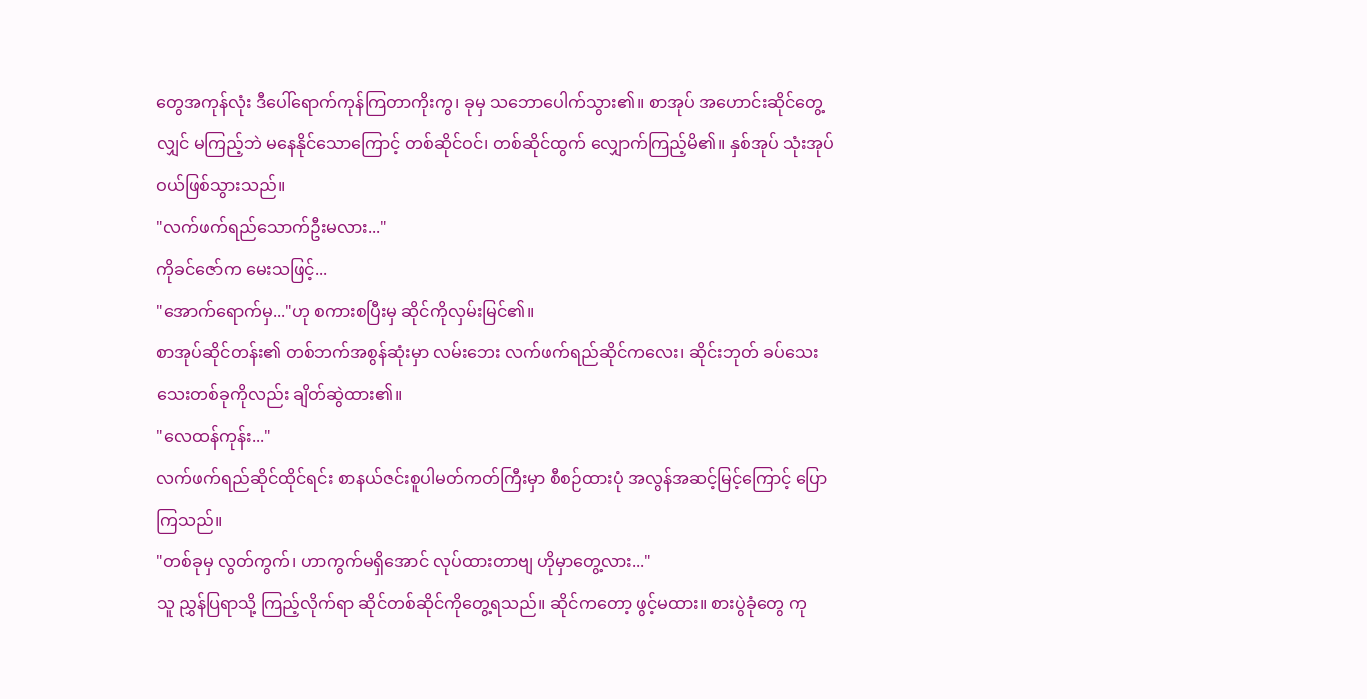တွေအကုန်လုံး ဒီပေါ်ရောက်ကုန်ကြတာကိုးကွ၊ ခုမှ သဘောပေါက်သွား၏။ စာအုပ် အဟောင်းဆိုင်တွေ့လျှင် မကြည့်ဘဲ မနေနိုင်သောကြောင့် တစ်ဆိုင်ဝင်၊ တစ်ဆိုင်ထွက် လျှောက်ကြည့်မိ၏။ နှစ်အုပ် သုံးအုပ် ဝယ်ဖြစ်သွားသည်။
"လက်ဖက်ရည်သောက်ဦးမလား..."
ကိုခင်ဇော်က မေးသဖြင့်...
"အောက်ရောက်မှ..."ဟု စကားစပြီးမှ ဆိုင်ကိုလှမ်းမြင်၏။
စာအုပ်ဆိုင်တန်း၏ တစ်ဘက်အစွန်ဆုံးမှာ လမ်းဘေး လက်ဖက်ရည်ဆိုင်ကလေး၊ ဆိုင်းဘုတ် ခပ်သေးသေးတစ်ခုကိုလည်း ချိတ်ဆွဲထား၏။
"လေထန်ကုန်း..."
လက်ဖက်ရည်ဆိုင်ထိုင်ရင်း စာနယ်ဇင်းစူပါမတ်ကတ်ကြီးမှာ စီစဉ်ထားပုံ အလွန်အဆင့်မြင့်ကြောင့် ပြောကြသည်။
"တစ်ခုမှ လွတ်ကွက်၊ ဟာကွက်မရှိအောင် လုပ်ထားတာဗျ ဟိုမှာတွေ့လား..."
သူ ညွှန်ပြရာသို့ ကြည့်လိုက်ရာ ဆိုင်တစ်ဆိုင်ကိုတွေ့ရသည်။ ဆိုင်ကတော့ ဖွင့်မထား။ စားပွဲခုံတွေ ကု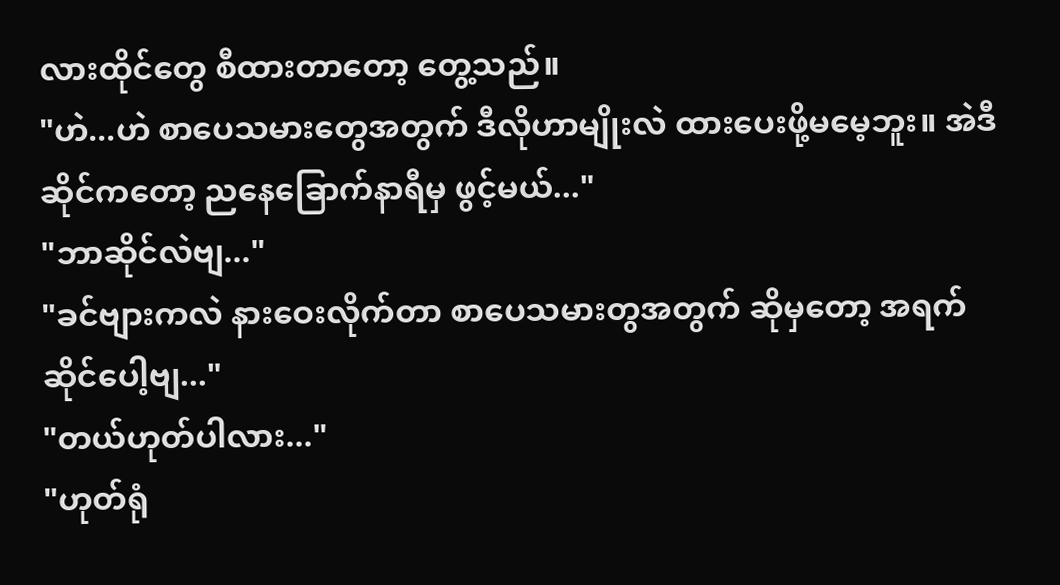လားထိုင်တွေ စီထားတာတော့ တွေ့သည်။
"ဟဲ...ဟဲ စာပေသမားတွေအတွက် ဒီလိုဟာမျိုးလဲ ထားပေးဖို့မမေ့ဘူး။ အဲဒီဆိုင်ကတော့ ညနေခြောက်နာရီမှ ဖွင့်မယ်..."
"ဘာဆိုင်လဲဗျ..."
"ခင်ဗျားကလဲ နားဝေးလိုက်တာ စာပေသမားတွအတွက် ဆိုမှတော့ အရက်ဆိုင်ပေါ့ဗျ..."
"တယ်ဟုတ်ပါလား..."
"ဟုတ်ရုံ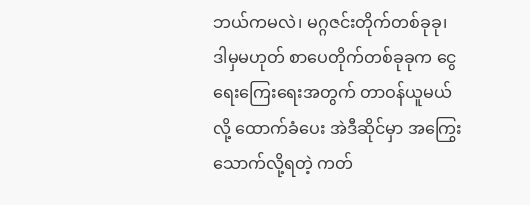ဘယ်ကမလဲ၊ မဂ္ဂဇင်းတိုက်တစ်ခုခု၊ ဒါမှမဟုတ် စာပေတိုက်တစ်ခုခုက ငွေရေးကြေးရေးအတွက် တာဝန်ယူမယ်လို့ ထောက်ခံပေး အဲဒီဆိုင်မှာ အကြွေးသောက်လို့ရတဲ့ ကတ်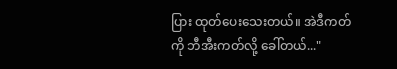ပြား ထုတ်ပေးသေးတယ်။ အဲဒီကတ်ကို ဘီအီးကတ်လို့ ခေါ်တယ်..."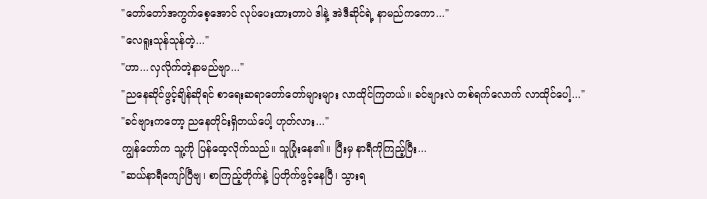"တော်တော်အကွက်စေ့အောင် လုပ်ပေးထားတာပဲ ဒါနဲ့ အဲဒီဆိုင်ရဲ့ နာမည်ကကော..."
"လေရူးသုန်သုန်တဲ့..."
"ဟာ...လှလိုက်တဲ့နာမည်ဗျာ..."
"ညနေဆိုင်ဖွင့်ချိန်ဆိုရင် စာရေးဆရာတော်တော်များများ လာထိုင်ကြတယ်။ ခင်ဗျားလဲ တစ်ရက်လောက် လာထိုင်ပေါ့..."
"ခင်ဗျားကတော့ ညနေတိုင်းရှိတယ်ပေါ့ ဟုတ်လား..."
ကျွန်တော်က သူ့ကို ပြန်ထေ့လိုက်သည်။ သူပြုံးနေ၏။ ပြီးမှ နာရီကိုကြည့်ပြီး...
"ဆယ်နာရီကျော်ပြီဗျ၊ စာကြည့်တိုက်နဲ့ ပြတိုက်ဖွင့်နေပြီ၊ သွားရ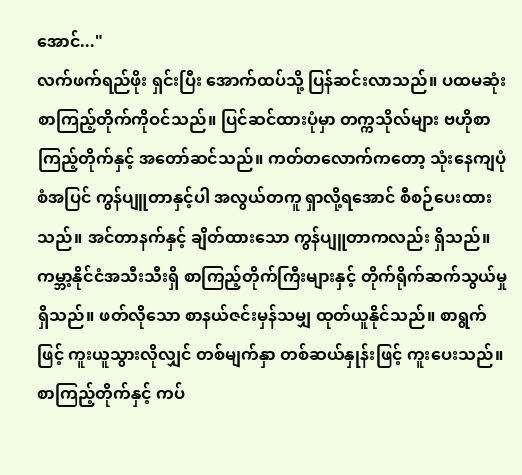အောင်..."
လက်ဖက်ရည်ဖိုး ရှင်းပြီး အောက်ထပ်သို့ ပြန်ဆင်းလာသည်။ ပထမဆုံး စာကြည့်တိုက်ကိုဝင်သည်။ ပြင်ဆင်ထားပုံမှာ တက္ကသိုလ်များ ဗဟိုစာကြည့်တိုက်နှင့် အတော်ဆင်သည်။ ကတ်တလောက်ကတော့ သုံးနေကျပုံစံအပြင် ကွန်ပျူတာနှင့်ပါ အလွယ်တကူ ရှာလို့ရအောင် စီစဉ်ပေးထားသည်။ အင်တာနက်နှင့် ချိတ်ထားသော ကွန်ပျူတာကလည်း ရှိသည်။ ကမ္ဘာ့နိုင်ငံအသီးသီးရှိ စာကြည့်တိုက်ကြီးများနှင့် တိုက်ရိုက်ဆက်သွယ်မှုရှိသည်။ ဖတ်လိုသော စာနယ်ဇင်းမှန်သမျှ ထုတ်ယူနိုင်သည်။ စာရွက်ဖြင့် ကူးယူသွားလိုလျှင် တစ်မျက်နှာ တစ်ဆယ်နှုန်းဖြင့် ကူးပေးသည်။
စာကြည့်တိုက်နှင့် ကပ်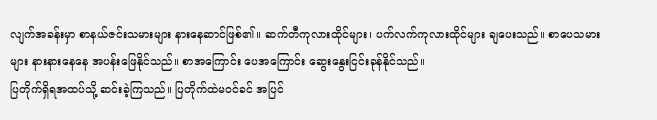လျက်အခန်းမှာ စာနယ်ဇင်းသမားများ နားနေဆာင်ဖြစ်၏။ ဆက်တီကုလားထိုင်များ၊ ပက်လက်ကုလားထိုင်များ ချပေးသည်။ စာပေသမားများ နားနားနေနေ အပန်းဖြေနိုင်သည်။ စာအကြောင်း ပေအကြောင်း ဆွေးနွေးငြင်းခုန်နိုင်သည်။
ပြတိုက်ရှိရအထပ်သို့ ဆင်းခဲ့ကြသည်။ ပြတိုက်ထဲမဝင်ခင် အပြင်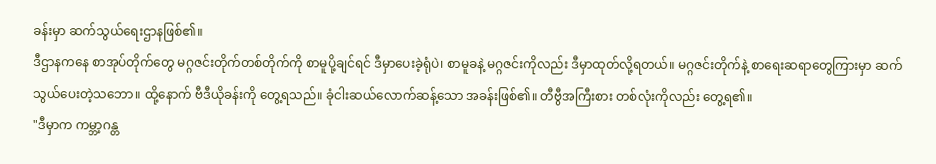ခန်းမှာ ဆက်သွယ်ရေးဌာနဖြစ်၏။
ဒီဌာနကနေ စာအုပ်တိုက်တွေ မဂ္ဂဇင်းတိုက်တစ်တိုက်ကို စာမူပို့ချင်ရင် ဒီမှာပေးခဲ့ရုံပဲ၊ စာမူခနဲ့ မဂ္ဂဇင်းကိုလည်း ဒီမှာထုတ်လို့ရတယ်။ မဂ္ဂဇင်းတိုက်နဲ့ စာရေးဆရာတွေကြားမှာ ဆက်သွယ်ပေးတဲ့သဘော။ ထို့နောက် ဗီဒီယိုခန်းကို တွေ့ရသည်။ ခုံငါးဆယ်လောက်ဆန့်သော အခန်းဖြစ်၏။ တီဗွီအကြီးစား တစ်လုံးကိုလည်း တွေ့ရ၏။
"ဒီမှာက ကမ္ဘာ့ဂန္တ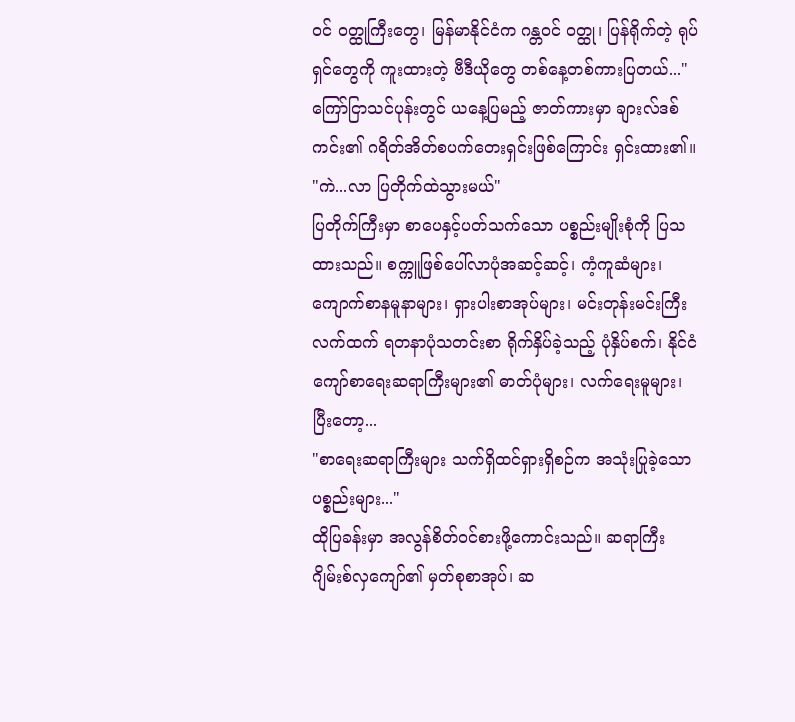ဝင် ဝတ္ထုကြီးတွေ၊ မြန်မာနိုင်ငံက ဂန္တဝင် ဝတ္ထု၊ ပြန်ရိုက်တဲ့ ရုပ်ရှင်တွေကို ကူးထားတဲ့ ဗီဒီယိုတွေ တစ်နေ့တစ်ကားပြတယ်..."
ကြော်ငြာသင်ပုန်းတွင် ယနေ့ပြမည့် ဇာတ်ကားမှာ ချားလ်ဒစ်ကင်း၏ ဂရိတ်အိတ်စပက်တေးရှင်းဖြစ်ကြောင်း ရှင်းထား၏။
"ကဲ...လာ ပြတိုက်ထဲသွားမယ်"
ပြတိုက်ကြီးမှာ စာပေနှင့်ပတ်သက်သော ပစ္စည်းမျိုးစုံကို ပြသထားသည်။ စက္ကူဖြစ်ပေါ်လာပုံအဆင့်ဆင့်၊ ကံ့ကူဆံများ၊ ကျောက်စာနမူနာများ၊ ရှားပါးစာအုပ်များ၊ မင်းတုန်းမင်းကြီးလက်ထက် ရတနာပုံသတင်းစာ ရိုက်နှိပ်ခဲ့သည့် ပုံနှိပ်စက်၊ နိုင်ငံကျော်စာရေးဆရာကြီးများ၏ ဓာတ်ပုံများ၊ လက်ရေးမူများ၊ ပြီးတော့...
"စာရေးဆရာကြီးများ သက်ရှိထင်ရှားရှိစဉ်က အသုံးပြုခဲ့သော ပစ္စည်းများ..."
ထိုပြခန်းမှာ အလွန်စိတ်ဝင်စားဖို့ကောင်းသည်။ ဆရာကြီး ဂျိမ်းစ်လှကျော်၏ မှတ်စုစာအုပ်၊ ဆ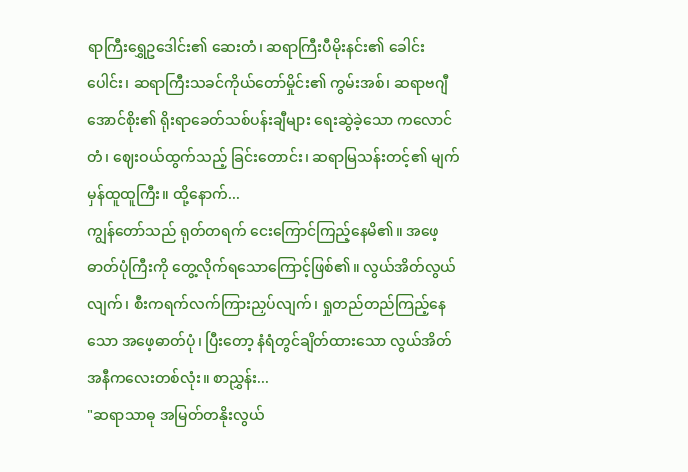ရာကြီးရွှေဥဒေါင်း၏ ဆေးတံ၊ ဆရာကြီးပီမိုးနင်း၏ ခေါင်းပေါင်း၊ ဆရာကြီးသခင်ကိုယ်တော်မှိုင်း၏ ကွမ်းအစ်၊ ဆရာဗဂျီအောင်စိုး၏ ရိုးရာခေတ်သစ်ပန်းချီများ ရေးဆွဲခဲ့သော ကလောင်တံ၊ ဈေးဝယ်ထွက်သည့် ခြင်းတောင်း၊ ဆရာမြသန်းတင့်၏ မျက်မှန်ထူထူကြီး။ ထို့နောက်...
ကျွန်တော်သည် ရုတ်တရက် ငေးကြောင်ကြည့်နေမိ၏။ အဖေ့ဓာတ်ပုံကြီးကို တွေ့လိုက်ရသောကြောင့်ဖြစ်၏။ လွယ်အိတ်လွယ်လျက်၊ စီးကရက်လက်ကြားညှပ်လျက်၊ ရှုတည်တည်ကြည့်နေသော အဖေ့ဓာတ်ပုံ၊ ပြီးတော့ နံရံတွင်ချိတ်ထားသော လွယ်အိတ်အနီကလေးတစ်လုံး။ စာညွှန်း...
"ဆရာသာဓု အမြတ်တနိုးလွယ်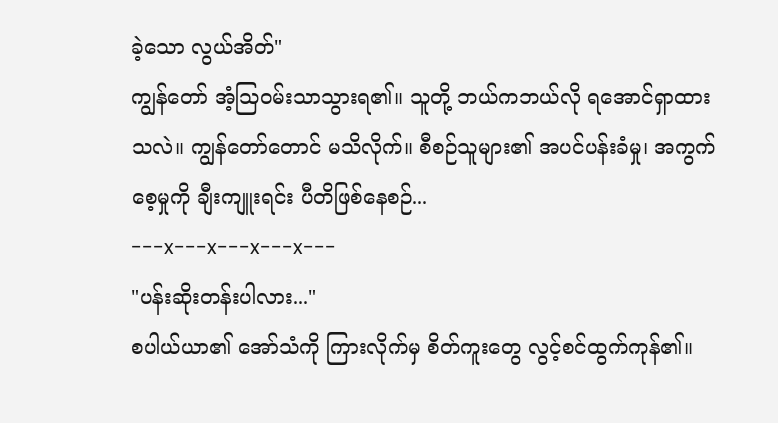ခဲ့သော လွယ်အိတ်"
ကျွန်တော် အံ့သြဝမ်းသာသွားရ၏။ သူတို့ ဘယ်ကဘယ်လို ရအောင်ရှာထားသလဲ။ ကျွန်တော်တောင် မသိလိုက်။ စီစဉ်သူများ၏ အပင်ပန်းခံမှု၊ အကွက်စေ့မှုကို ချီးကျူးရင်း ပီတိဖြစ်နေစဉ်...
---x---x---x---x---
"ပန်းဆိုးတန်းပါလား..."
စပါယ်ယာ၏ အော်သံကို ကြားလိုက်မှ စိတ်ကူးတွေ လွင့်စင်ထွက်ကုန်၏။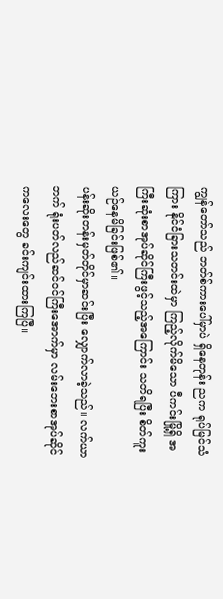ကျွန်တော်သည် ဘတ်စ်ကားပေါ်မှာပဲ ရှိနေတုန်း ညက ရုပ်မြင်သံကြား နိုင်ငံခြားသတင်းထဲမှာ ကြည့်လိုက်မိသော ပီကင်းမြို့ရှိ အကြီးဆုံးစာအုပ်ဆိုင်ကြီးဖွင့်သည့်အကြောင်း သတိရပြီး စိတ်ကူးယဉ်နေမိခြင်းဖြစ်၏။
ပန်းဆိုးတန်းမှတ်တိုင်မှာဆင်းပြီး လျှောက်လာခဲ့သည်။ လက်ယာဘက် ရုံးပတ်လည်ဆင်ဝင်ကြီးအောက်မှာ လမ်းဘေးစာအုပ်ဆိုင်ကလေးတွေ ခင်းကျင်းထားကြပြီ။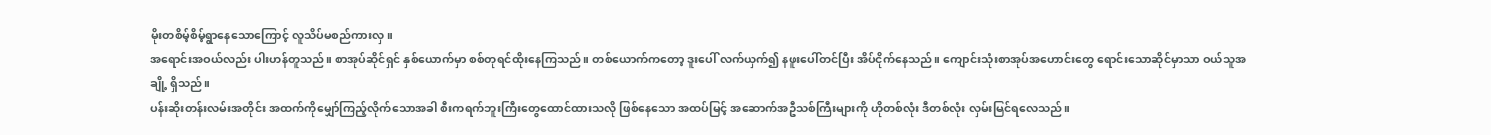မိုးတစိမ့်စိမ့်ရွာနေသောကြောင့် လူသိပ်မစည်ကားလှ။
အရောင်းအဝယ်လည်း ပါးဟန်တူသည်။ စာအုပ်ဆိုင်ရှင် နှစ်ယောက်မှာ စစ်တုရင်ထိုးနေကြသည်။ တစ်ယောက်ကတော့ ဒူးပေါ် လက်ယှက်၍ နဖူးပေါ်တင်ပြီး အိပ်ငိုက်နေသည်။ ကျောင်းသုံးစာအုပ်အဟောင်းတွေ ရောင်းသောဆိုင်မှာသာ ဝယ်သူအချို့ ရှိသည်။
ပန်းဆိုးတန်းလမ်းအတိုင်း အထက်ကိုမျှော်ကြည့်လိုက်သောအခါ စီးကရက်ဘူးကြီးတွေထောင်ထားသလို ဖြစ်နေသော အထပ်မြင့် အဆောက်အဦသစ်ကြီးများကို ဟိုတစ်လုံး ဒီတစ်လုံး လှမ်းမြင်ရလေသည်။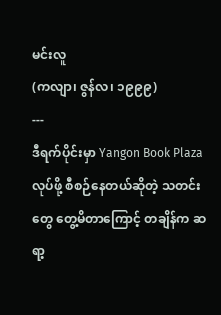မင်းလူ
(ကလျာ၊ ဇွန်လ၊ ၁၉၉၉)
---
ဒီရက်ပိုင်းမှာ Yangon Book Plaza လုပ်ဖို့ စီစဉ်နေတယ်ဆိုတဲ့ သတင်းတွေ တွေ့မိတာကြောင့် တချိန်က ဆရာ့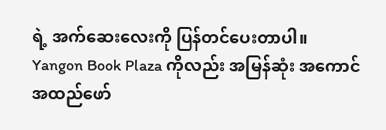ရဲ့ အက်ဆေးလေးကို ပြန်တင်ပေးတာပါ။
Yangon Book Plaza ကိုလည်း အမြန်ဆုံး အကောင်အထည်ဖော်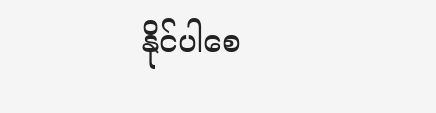နိုင်ပါစေ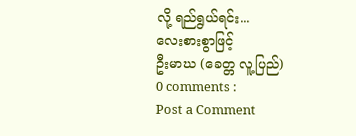လို့ ရည်ရွယ်ရင်း...
လေးစားစွာဖြင့်
ဦးမာဃ (ခေတ္တ လူ့ပြည်)
0 comments :
Post a Comment